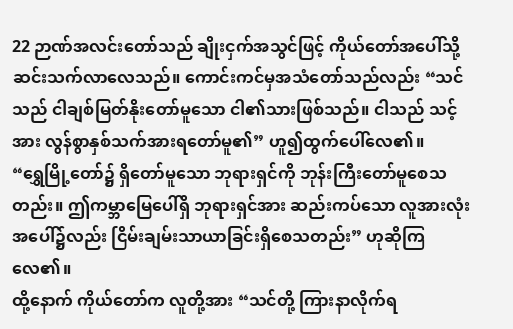22 ဉာဏ်အလင်းတော်သည် ချိုးငှက်အသွင်ဖြင့် ကိုယ်တော်အပေါ်သို့ ဆင်းသက်လာလေသည်။ ကောင်းကင်မှအသံတော်သည်လည်း “သင်သည် ငါချစ်မြတ်နိုးတော်မူသော ငါ၏သားဖြစ်သည်။ ငါသည် သင့်အား လွန်စွာနှစ်သက်အားရတော်မူ၏” ဟူ၍ထွက်ပေါ်လေ၏။
“ရွှေမြို့တော်၌ ရှိတော်မူသော ဘုရားရှင်ကို ဘုန်းကြီးတော်မူစေသတည်း။ ဤကမ္ဘာမြေပေါ်ရှိ ဘုရားရှင်အား ဆည်းကပ်သော လူအားလုံးအပေါ်၌လည်း ငြိမ်းချမ်းသာယာခြင်းရှိစေသတည်း” ဟုဆိုကြလေ၏။
ထို့နောက် ကိုယ်တော်က လူတို့အား “သင်တို့ ကြားနာလိုက်ရ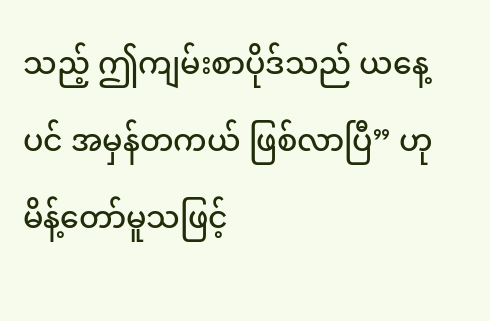သည့် ဤကျမ်းစာပိုဒ်သည် ယနေ့ပင် အမှန်တကယ် ဖြစ်လာပြီ” ဟုမိန့်တော်မူသဖြင့်